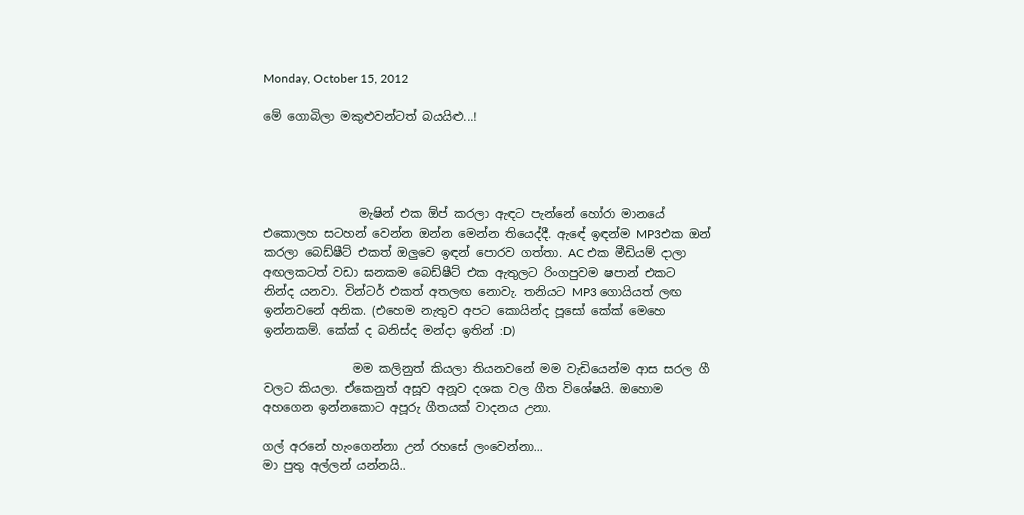Monday, October 15, 2012

මේ ගොබිලා මකුළුවන්ටත් බයයිළු...!




                මැෂින් එක ඕප් කරලා ඇඳට පැන්නේ හෝරා මානයේ එකොලහ සටහන් වෙන්න ඔන්න මෙන්න තියෙද්දී. ඇඳේ ඉඳන්ම MP3එක ඔන් කරලා බෙඩ්ෂීට් එකත් ඔලුවෙ ඉඳන් පොරව ගත්තා. AC එක මීඩියම් දාලා අඟලකටත් වඩා ඝනකම බෙඩ්ෂීට් එක ඇතුලට රිංගපුවම ෂපාන් එකට නින්ද යනවා. වින්ටර් එකත් අතලඟ නොවැ. තනියට MP3 ගොයියත් ලඟ ඉන්නවනේ අනික. (එහෙම නැතුව අපට කොයින්ද පූසෝ කේක් මෙහෙ ඉන්නකම්. කේක් ද බනිස්ද මන්දා ඉතින් :D)

               මම කලිනුත් කියලා තියනවනේ මම වැඩියෙන්ම ආස සරල ගී වලට කියලා. ඒකෙනුත් අසූව අනූව දශක වල ගීත විශේෂයි. ඔහොම අහගෙන ඉන්නකොට අපූරු ගීතයක් වාදනය උනා.

ගල් අරනේ හැංගෙන්නා උන් රහසේ ලංවෙන්නා...
මා පුතු අල්ලන් යන්නයි..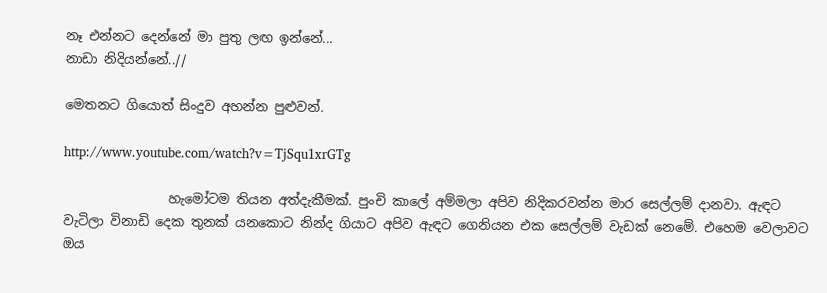නෑ එන්නට දෙන්නේ මා පුතු ලඟ ඉන්නේ...
නාඩා නිදියන්නේ..//

මෙතනට ගියොත් සිංදුව අහන්න පුළුවන්.

http://www.youtube.com/watch?v=TjSqu1xrGTg

                හැමෝටම තියන අත්දැකීමක්. පුංචි කාලේ අම්මලා අපිව නිදිකරවන්න මාර සෙල්ලම් දානවා. ඇඳට වැටිලා විනාඩි දෙක තුනක් යනකොට නින්ද ගියාට අපිව ඇඳට ගෙනියන එක සෙල්ලම් වැඩක් නෙමේ. එහෙම වෙලාවට ඔය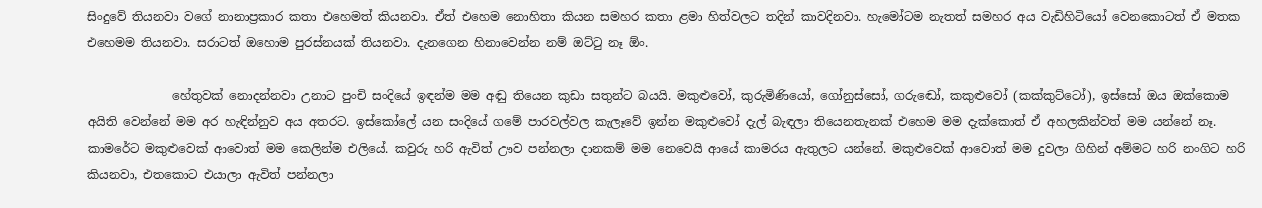සිංදුවේ තියනවා වගේ නානාප්‍රකාර කතා එහෙමත් කියනවා. ඒත් එහෙම නොහිතා කියන සමහර කතා ළමා හිත්වලට තදින් කාවදිනවා. හැමෝටම නැතත් සමහර අය වැඩිහිටියෝ වෙනකොටත් ඒ මතක එහෙමම තියනවා. සරාටත් ඔහොම පුරස්නයක් තියනවා. දැනගෙන හිනාවෙන්න නම් ඔට්‍ටු නෑ ඕං.

              හේතුවක් නොදන්නවා උනාට පුංචි සංදියේ ඉඳන්ම මම අඬු තියෙන කුඩා සතුන්ට බයයි. මකුළුවෝ, කුරුමිණියෝ, ගෝනුස්සෝ, ගරුඬෝ, කකුළුවෝ (කක්කුට්ටෝ), ඉස්සෝ ඔය ඔක්කොම අයිති වෙන්නේ මම අර හැඳින්නුව අය අතරට. ඉස්කෝලේ යන සංදියේ ගමේ පාරවල්වල කැලෑවේ ඉන්න මකුළුවෝ දැල් බැඳලා තියෙනතැනක් එහෙම මම දැක්කොත් ඒ අහලකින්වත් මම යන්නේ නෑ. කාමරේට මකුළුවෙක් ආවොත් මම කෙලින්ම එලියේ. කවුරු හරි ඇවිත් ඌව පන්නලා දානකම් මම නෙවෙයි ආයේ කාමරය ඇතුලට යන්නේ. මකුළුවෙක් ආවොත් මම දුවලා ගිහින් අම්මට හරි නංගිට හරි කියනවා, එතකොට එයාලා ඇවිත් පන්නලා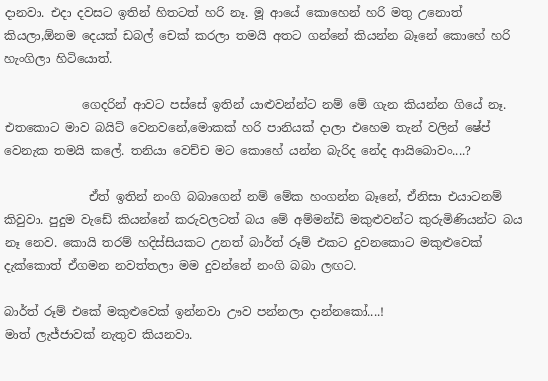දානවා. එදා දවසට ඉතින් හිතටත් හරි නෑ. මූ ආයේ කොහෙන් හරි මතු උනොත් කියලා,ඕනම දෙයක් ඩබල් චෙක් කරලා තමයි අතට ගන්නේ කියන්න බෑනේ කොහේ හරි හැංගිලා හිටියොත්.

             ගෙදරින් ආවට පස්සේ ඉතින් යාළුවන්න්ට නම් මේ ගැන කියන්න ගියේ නෑ. එතකොට මාව බයිට් වෙනවනේ,මොකක් හරි පානියක් දාලා එහෙම තැන් වලින් ෂේප් වෙනැක තමයි කලේ. තනියා වෙච්ච මට කොහේ යන්න බැරිද නේද ආයිබොවං....?

              ඒත් ඉතින් නංගි බබාගෙන් නම් මේක හංගන්න බෑනේ, ඒනිසා එයාටනම් කිවුවා. පුදුම වැඩේ කියන්නේ කරුවලටත් බය මේ අම්මන්ඩි මකුළුවන්ට කුරුමිණියන්ට බය නෑ නෙව. කොයි තරම් හදිස්සියකට උනත් බාර්ත් රූම් එකට දුවනකොට මකුළුවෙක් දැක්කොත් ඒගමන නවත්තලා මම දුවන්නේ නංගි බබා ලඟට.

බාර්ත් රූම් එකේ මකුළුවෙක් ඉන්නවා ඌව පන්නලා දාන්නකෝ....!
මාත් ලැජ්ජාවක් නැතුව කියනවා.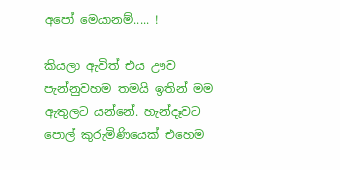අපෝ මෙයානම්..... !

කියලා ඇවිත් එය ඌව පැන්නුවහම තමයි ඉතින් මම ඇතුලට යන්නේ. හැන්දෑවට පොල් කුරුමිණියෙක් එහෙම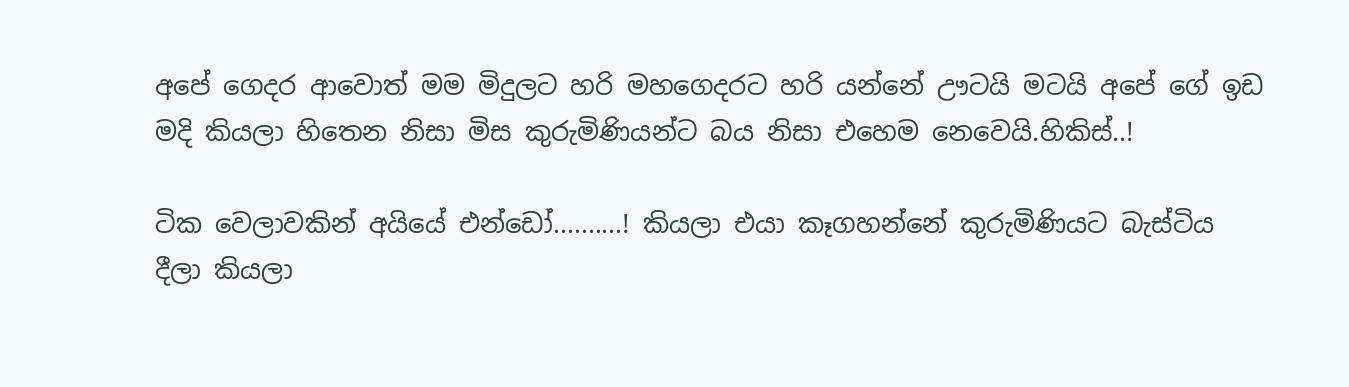අපේ ගෙදර ආවොත් මම මිදුලට හරි මහගෙදරට හරි යන්නේ ඌටයි මටයි අපේ ගේ ඉඩ මදි කියලා හිතෙන නිසා මිස කුරුමිණියන්ට බය නිසා එහෙම නෙවෙයි.හිකිස්..!

ටික වෙලාවකින් අයියේ එන්ඩෝ..........! කියලා එයා කෑගහන්නේ කුරුමිණියට බැස්ටිය දීලා කියලා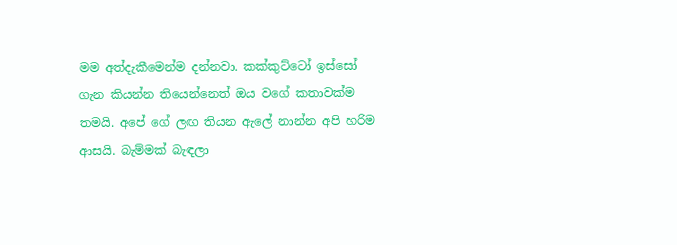මම අත්දැකීමෙන්ම දන්නවා. කක්කුට්ටෝ ඉස්සෝ ගැන කියන්න තියෙන්නෙත් ඔය වගේ කතාවක්ම තමයි. අපේ ගේ ලඟ තියන ඇලේ නාන්න අපි හරිම ආසයි. බැම්මක් බැඳලා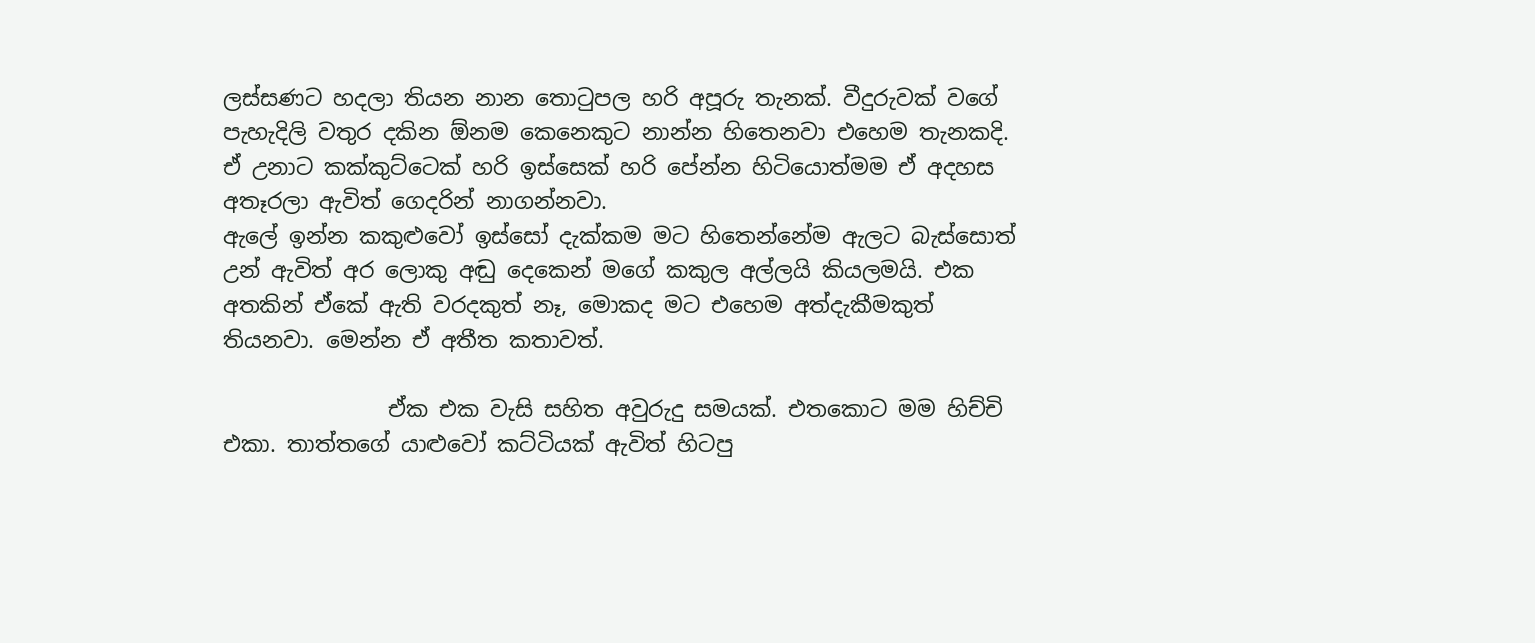ලස්සණට හදලා තියන නාන තො‍ටුපල හරි අපූරු තැනක්. වීදුරුවක් වගේ පැහැදිලි වතුර දකින ඕනම කෙනෙකුට නාන්න හිතෙනවා එහෙම තැනකදි. ඒ උනාට කක්කුට්ටෙක් හරි ඉස්සෙක් හරි පේන්න හිටියොත්මම ඒ අදහස අතෑරලා ඇවිත් ගෙදරින් නාගන්නවා.
ඇලේ ඉන්න කකුළුවෝ ඉස්සෝ දැක්කම මට හිතෙන්නේම ඇලට බැස්සොත් උන් ඇවිත් අර ලොකු අඬු දෙකෙන් මගේ කකුල අල්ලයි කියලමයි. එක අතකින් ඒකේ ඇති වරදකුත් නෑ, මොකද මට එහෙම අත්දැකීමකුත් තියනවා. මෙන්න ඒ අතීත කතාවත්.

               ඒක එක වැසි සහිත අවුරුදු සමයක්. එතකොට මම හිච්චි එකා. තාත්තගේ යාළුවෝ කට්ටියක් ඇවිත් හිටපු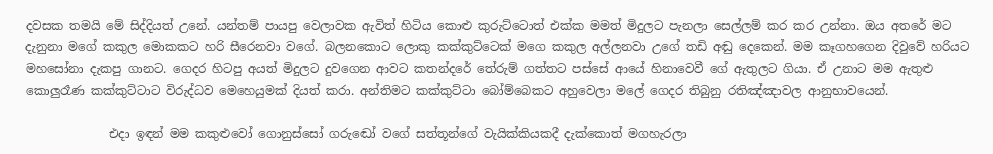දවසක තමයි මේ සිද්දියත් උනේ. යන්තම් පායපු වෙලාවක ඇවිත් හිටිය කොළු කුරුට්ටොත් එක්ක මමත් මිදුලට පැනලා සෙල්ලම් කර කර උන්නා. ඔය අතරේ මට දැනුනා මගේ කකුල මොකකට හරි සීරෙනවා වගේ. බලනකොට ලොකු කක්කුට්ටෙක් මගෙ කකුල අල්ලනවා උගේ තඩි අඬු දෙකෙන්. මම කෑගහගෙන දිවුවේ හරියට මහසෝනා දැකපු ගානට. ගෙදර හිටපු අයත් මිදුලට දුවගෙන ආවට කතන්දරේ තේරුම් ගත්තට පස්සේ ආයේ හිනාවෙවී ගේ ඇතුලට ගියා. ඒ උනාට මම ඇතුළු කොලුරෑණ කක්කුට්ටාට විරුද්ධව මෙහෙයුමක් දියත් කරා. අන්තිමට කක්කුට්ටා බෝම්බෙකට අහුවෙලා මලේ ගෙදර තිබුනු රතිඤ්ඤාවල ආනුභාවයෙන්.

              එදා ඉඳන් මම කකුළුවෝ ගොනුස්සෝ ගරුඬෝ වගේ සත්තූන්ගේ වැයික්කියකදී දැක්කොත් මගහැරලා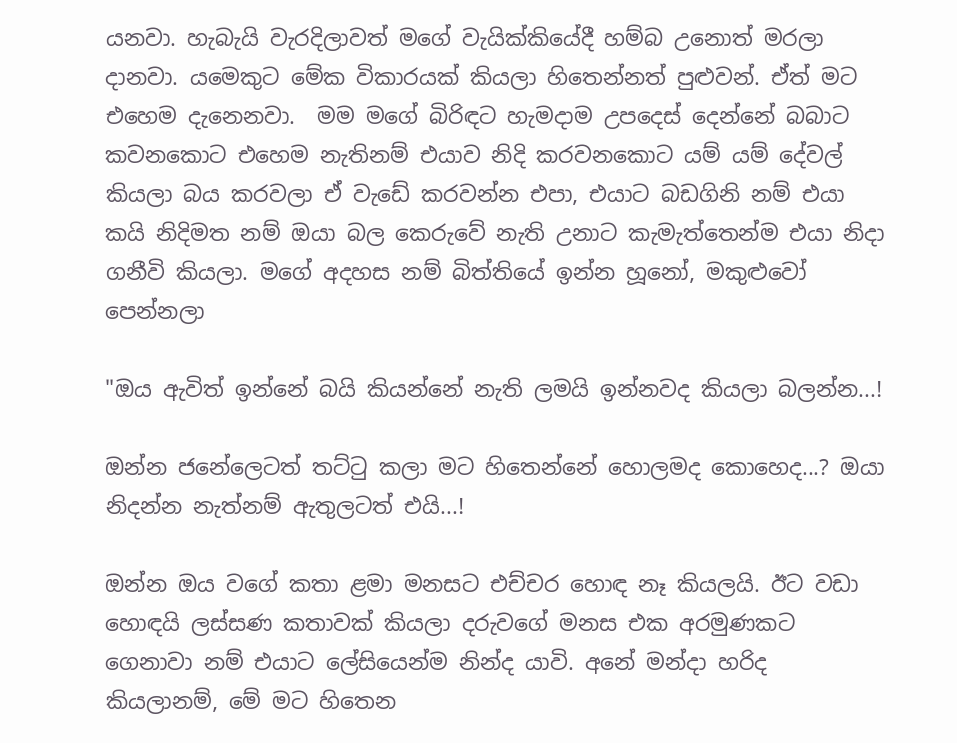යනවා. හැබැයි වැරදිලාවත් මගේ වැයික්කියේදී හම්බ උනොත් මරලා දානවා. යමෙකුට මේක විකාරයක් කියලා හිතෙන්නත් පුළුවන්. ඒත් මට එහෙම දැනෙනවා.  මම මගේ බිරිඳට හැමදාම උපදෙස් දෙන්නේ බබාට කවනකොට එහෙම නැතිනම් එයාව නිදි කරවනකොට යම් යම් දේවල් කියලා බය කරවලා ඒ වැඩේ කරවන්න එපා, එයාට බඩගිනි නම් එයා කයි නිදිමත නම් ඔයා බල කෙරුවේ නැති උනාට කැමැත්තෙන්ම එයා නිදා ගනීවි කියලා. මගේ අදහස නම් බිත්තියේ ඉන්න හූනෝ, මකුළුවෝ පෙන්නලා

"ඔය ඇවිත් ඉන්නේ බයි කියන්නේ නැති ලමයි ඉන්නවද කියලා බලන්න...!

ඔන්න ජනේලෙටත් තට්‍ටු කලා මට හිතෙන්නේ හොලමද කොහෙද...? ඔයා නිදන්න නැත්නම් ඇතුලටත් එයි...!

ඔන්න ඔය වගේ කතා ළමා මනසට එච්චර හොඳ නෑ කියලයි. ඊට වඩා හොඳයි ලස්සණ කතාවක් කියලා දරුවගේ මනස එක අරමුණකට ගෙනාවා නම් එයාට ලේසියෙන්ම නින්ද යාවි. අනේ මන්දා හරිද කියලානම්, මේ මට හිතෙන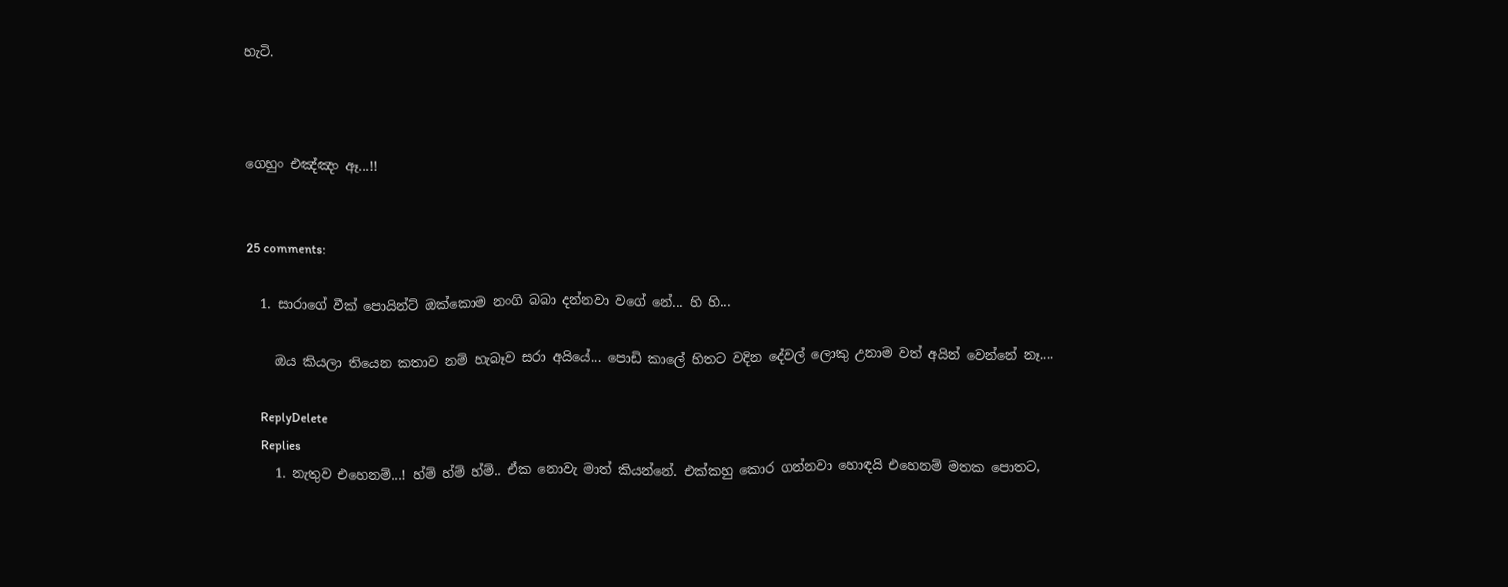හැටි.



ගෙහුං එඤ්ඤං ඈ...!!


25 comments:

  1. සාරාගේ වීක් පොයින්ට් ඔක්කොම නංගි බබා දන්නවා වගේ නේ... හි හි...

    ඔය කියලා තියෙන කතාව නම් හැබෑව සරා අයියේ... පොඩි කාලේ හිතට වදින දේවල් ලොකු උනාම වත් අයින් වෙන්නේ නෑ....

    ReplyDelete
    Replies
    1. නැතුව එහෙනම්...! හ්ම් හ්ම් හ්ම්.. ඒක නොවැ මාත් කියන්නේ. එක්කහු කොර ගන්නවා හොඳයි එහෙනම් මතක පොතට,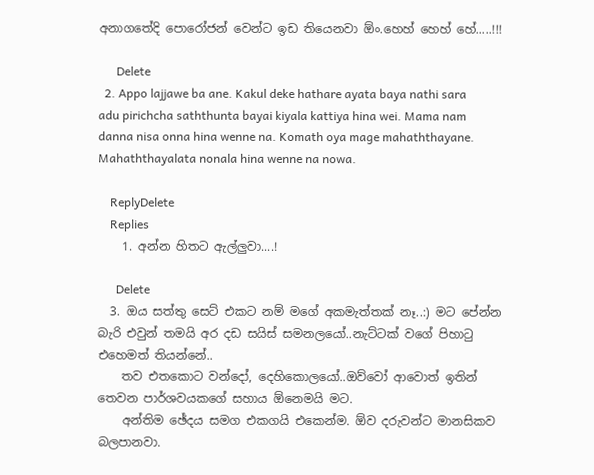අනාගතේදි පොරෝජන් වෙන්ට ඉඩ තියෙනවා ඕං.හෙහ් හෙහ් හේ.....!!!

      Delete
  2. Appo lajjawe ba ane. Kakul deke hathare ayata baya nathi sara adu pirichcha saththunta bayai kiyala kattiya hina wei. Mama nam danna nisa onna hina wenne na. Komath oya mage mahaththayane. Mahaththayalata nonala hina wenne na nowa.

    ReplyDelete
    Replies
    1. අන්න හිතට ඇල්ලුවා....!

      Delete
  3. ඔය සත්තු සෙට් එකට නම් මගේ අකමැත්තක් නෑ..:) මට පේන්න බැරි එවුන් තමයි අර දඩ සයිස් සමනලයෝ..නැට්ටක් වගේ පිහාටු එහෙමත් තියන්නේ..
    තව එතකොට වන්දෝ, දෙහිකොලයෝ..ඔව්වෝ ආවොත් ඉතින් තෙවන පාර්ශවයකගේ සහාය ඕනෙමයි මට.
    අන්තිම ඡේදය සමග එකගයි එකෙන්ම. ඕව දරුවන්ට මානසිකව බලපානවා.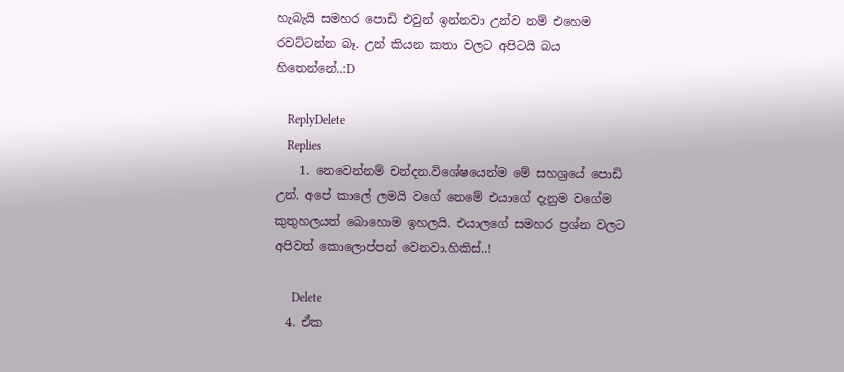හැබැයි සමහර පොඩි එවුන් ඉන්නවා උන්ව නම් එහෙම රවට්ටන්න බෑ. උන් කියන කතා වලට අපිටයි බය හිතෙන්නේ..:D

    ReplyDelete
    Replies
    1. නෙවෙන්නම් චන්දන.විශේෂයෙන්ම මේ සහශ්‍රයේ පොඩි උන්. අපේ කාලේ ලමයි වගේ නෙමේ එයාගේ දැනුම වගේම කුතුහලයත් බොහොම ඉහලයි. එයාලගේ සමහර ප්‍රශ්න වලට අපිවත් කොලොප්පන් වෙනවා.හිකිස්..!

      Delete
  4. ඒක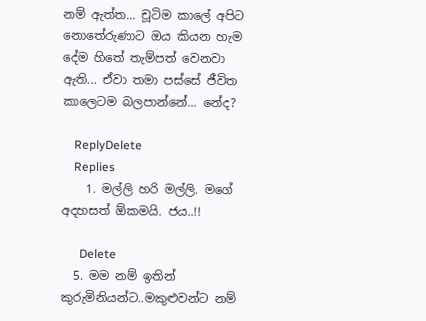නම් ඇත්ත... චූටිම කාලේ අපිට නොතේරුණාට ඔය කියන හැම දේම හිතේ තැම්පත් වෙනවා ඇති... ඒවා තමා පස්සේ ජීවිත කාලෙටම බලපාන්නේ... නේද?

    ReplyDelete
    Replies
    1. මල්ලි හරි මල්ලි. මගේ අදහසත් ඕකමයි. ජය..!!

      Delete
  5. මම නම් ඉතින් කුරුමිනියන්ට..මකුළුවන්ට නම්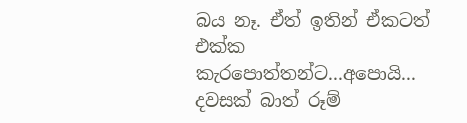බය නෑ. ඒත් ඉතින් ඒකටත් එක්ක කැරපොත්තන්ට...අපොයි... දවසක් බාත් රූම්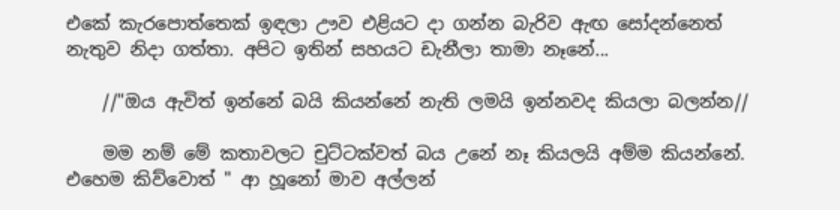එකේ කැරපොත්තෙක් ඉඳලා ඌව එළියට දා ගන්න බැරිව ඇඟ සෝදන්නෙත් නැතුව නිදා ගත්තා. අපිට ඉතින් සහයට ඩැනීලා තාමා නෑනේ...

    //"ඔය ඇවිත් ඉන්නේ බයි කියන්නේ නැති ලමයි ඉන්නවද කියලා බලන්න//

    මම නම් මේ කතාවලට චුට්ටක්වත් බය උනේ නෑ කියලයි අම්ම කියන්නේ. එහෙම කිව්වොත් " ආ හූනෝ මාව අල්ලන්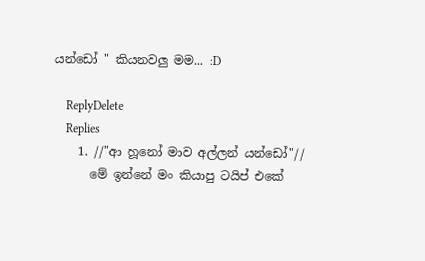යන්ඩෝ " කියනවලු මම... :D

    ReplyDelete
    Replies
    1. //"ආ හූනෝ මාව අල්ලන් යන්ඩෝ"//
      මේ ඉන්නේ මං කියාපු ටයිප් එකේ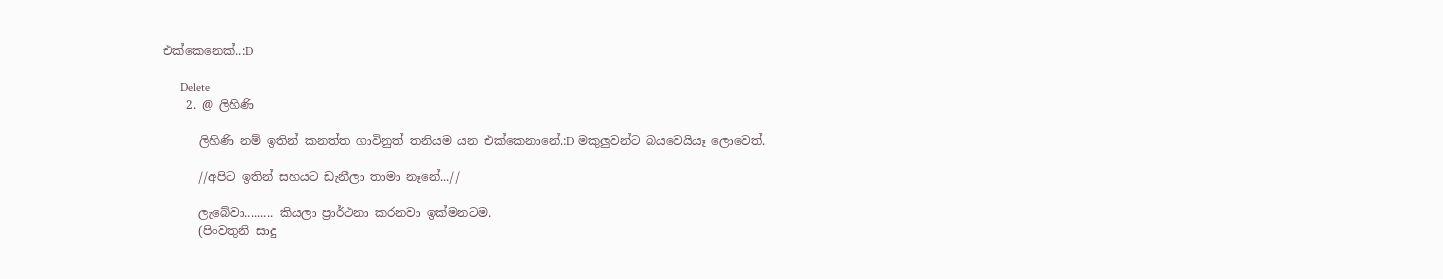එක්කෙනෙක්..:D

      Delete
    2. @ ලිහිණි

      ලිහිණි නම් ඉතින් කනත්ත ගාවිනුත් තනියම යන එක්කෙනානේ.:D මකුලුවන්ට බයවෙයියෑ ලොවෙත්.

      //අපිට ඉතින් සහයට ඩැනීලා තාමා නෑනේ...//

      ලැබේවා......... කියලා ප්‍රාර්ථනා කරනවා ඉක්මනටම.
      (පිංවතුනි සාදු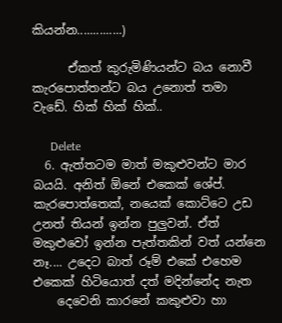කියන්න..............)

      ඒකත් කුරුමිණියන්ට බය නොවී කැරපොත්තන්ට බය උනොත් තමා වැඩේ. හික් හික් හික්..

      Delete
  6. ඇත්තටම මාත් මකුළුවන්ට මාර බයයි. අනිත් ඕනේ එකෙක් ශේප්. කැරපොත්තෙක්, නයෙක් කොට්ටෙ උඩ උනත් තියන් ඉන්න පුලුවන්. ඒත් මකුළුවෝ ඉන්න පැත්තකින් වත් යන්නෙ නෑ.... උදෙට බාත්‍ රූම් එකේ එහෙම එකෙක් හිටියොත් දත් මදින්නේද නැත
    දෙවෙනි කාරනේ කකුළුවා හා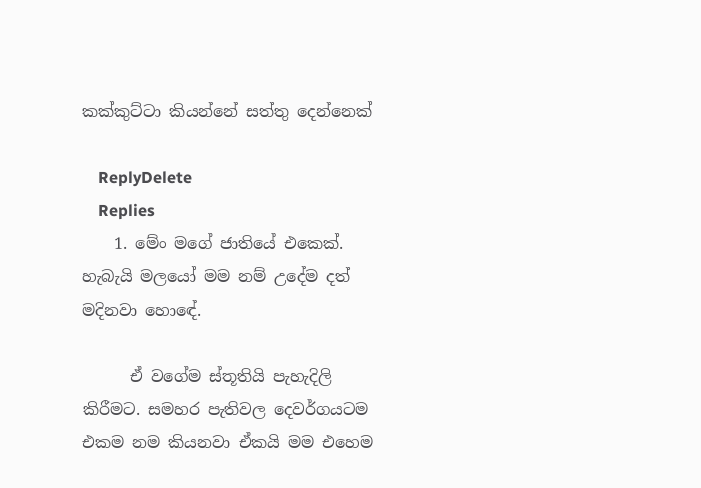කක්කුට්ටා කියන්නේ සත්තු දෙන්නෙක්

    ReplyDelete
    Replies
    1. මේං මගේ ජාතියේ එකෙක්. හැබැයි මලයෝ මම නම් උදේම දත් මදිනවා හොඳේ.

      ඒ වගේම ස්තූතියි පැහැදිලි කිරීමට. සමහර පැතිවල දෙවර්ගයටම එකම නම කියනවා ඒකයි මම එහෙම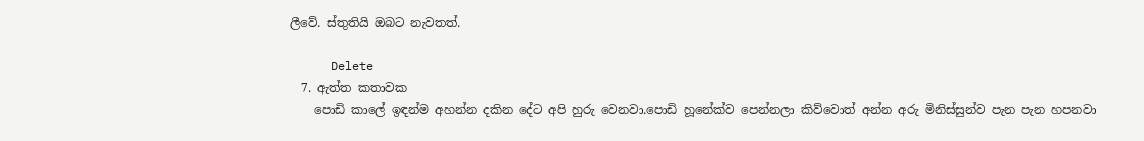ලීවේ. ස්තුතියි ඔබට නැවතත්.

      Delete
  7. ඇත්ත කතාවක
    පොඩි කාලේ ඉඳන්ම අහන්න දකින දේට අපි හුරු වෙනවා.පොඩි හූනේක්ව පෙන්නලා කිව්වොත් අන්න අරු මිනිස්සුන්ව පැන පැන හපනවා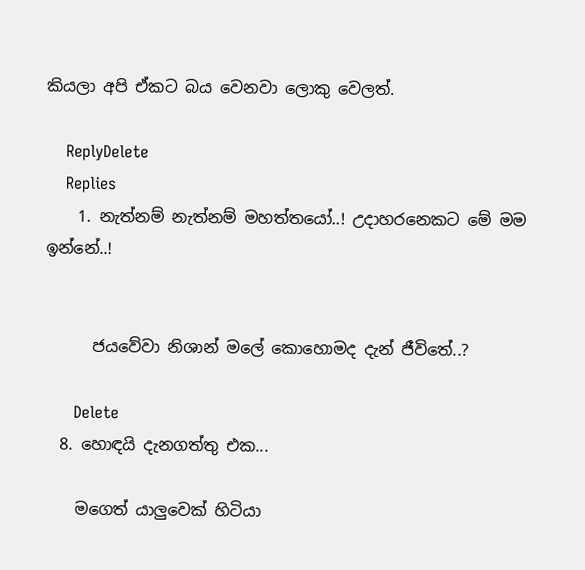කියලා අපි ඒකට බය වෙනවා ලොකු වෙලත්.

    ReplyDelete
    Replies
    1. නැත්නම් නැත්නම් මහත්තයෝ..! උදාහරනෙකට මේ මම ඉන්නේ..!


      ජයවේවා නිශාන් මලේ කොහොමද දැන් ජීවිතේ..?

      Delete
  8. හොඳයි දැනගත්තු එක...

    මගෙත් යාලුවෙක් හිටියා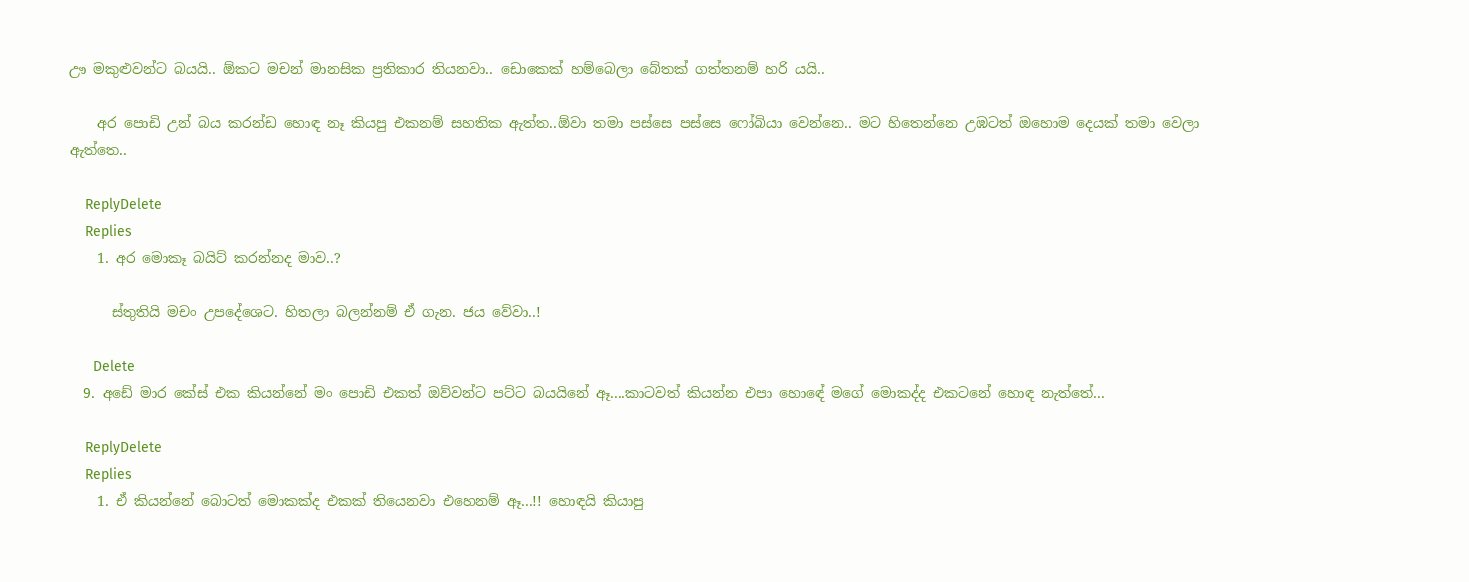ඌ මකුළුවන්ට බයයි.. ඕකට මචන් මානසික ප්‍රතිකාර තියනවා.. ඩොකෙක් හම්බෙලා බේතක් ගත්තනම් හරි යයි..

    අර පොඩි උන් බය කරන්ඩ හොඳ නෑ කියපු එකනම් සහතික ඇත්ත..ඕවා තමා පස්සෙ පස්සෙ ෆෝබියා වෙන්නෙ.. මට හිතෙන්නෙ උඹටත් ඔහොම දෙයක් තමා වෙලා ඇත්තෙ..

    ReplyDelete
    Replies
    1. අර මොකෑ බයිට් කරන්නද මාව..?

      ස්තුතියි මචං උපදේශෙට. හිතලා බලන්නම් ඒ ගැන. ජය වේවා..!

      Delete
  9. අඩේ මාර කේස් එක කියන්නේ මං පොඩි එකත් ඔව්වන්ට පට්ට බයයිනේ ඈ....කාටවත් කියන්න එපා හොඳේ මගේ මොකද්ද එකටනේ හොඳ නැත්තේ...

    ReplyDelete
    Replies
    1. ඒ කියන්නේ බොටත් මොකක්ද එකක් තියෙනවා එහෙනම් ඈ...!! හොඳයි කියාපු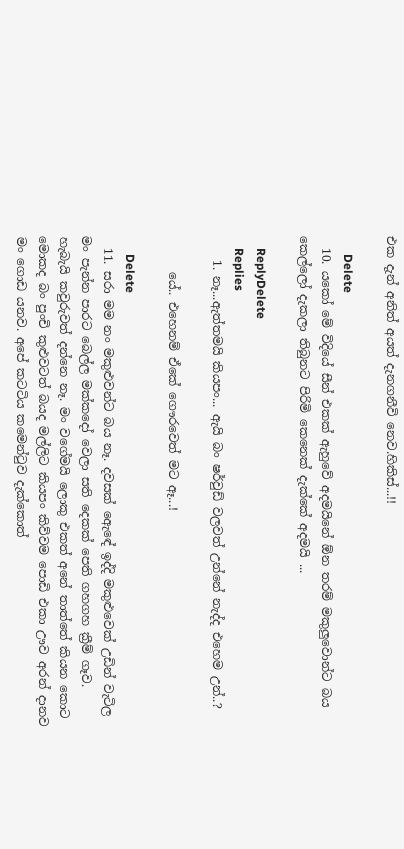එක දැන් අනිත් අයත් දැනගනීවි නෙව.හිකිස්...!!

      Delete
  10. යකෝ මේ විදියේ සීන් එකක් ඇහුවේ අදමයිනේ ඕන තරම් මකුලුවොන්ට බය කෙල්ලෝ දැකලා තිබුනට පිරිමි කෙනෙක් දැක්කේ අදමයි ...

    ReplyDelete
    Replies
    1. නෑ...ඇත්තමයි කියපං... ඇයි බං ෂර්වුඩ් වලවත් උන්නේ නැද්ද එහෙම උන්..?

      යේ.. එහෙනම් ඒකේ ගෞරවෙත් මට ඈ...!

      Delete
  11. සරා මම නං මකුළුවන්ට බය නෑ. දවසක් ඇ‍‍‍ෙඳේ ඉද්දි මකුළුවෙක් උඩින් වැටිල මං පැන්න පාරට බෙල්ල මක්කදෝ වෙලා සති දෙකක් ‍පෙති ගහගහ ක්‍රීම් ගෑව. හැබැයි කවුරුවත් දන්නෙ නෑ. මං වගේමයි ලොකු එකත් අනේ තාත්තේ කියන කොට මොකද බං පුංචි කුළුවටත් බයද මල්ලිට කියපං කිව්වම පොඩි එකා ඌව අරන් දානව මං ගොඩ යනව. අපේ කටටිය කමෙන්ටුව දැක්කොත්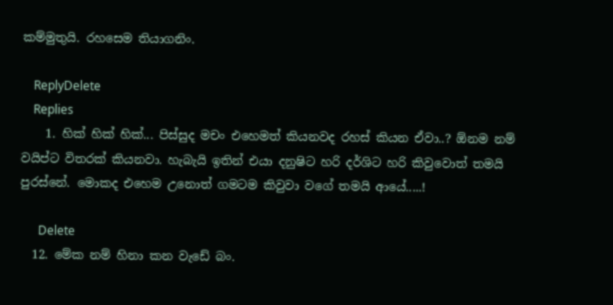කම්මුතුයි. රහසෙම තියාගනිං.

    ReplyDelete
    Replies
    1. හික් හික් හික්... පිස්සුද මචං එහෙමත් කියනවද රහස් කියන ඒවා..? ඕනම නම් වයිප්ට විතරක් කියනවා. හැබැයි ඉතින් එයා දනුෂිට හරි දර්ශිට හරි කිවුවොත් තමයි පුරස්නේ. මොකද එහෙම උනොත් ගමටම කිවුවා වගේ තමයි ආයේ.....!

      Delete
  12. මේක නම් හිනා කන වැඩේ බං.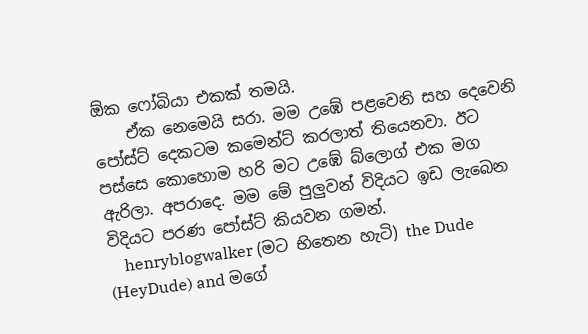ඕක ෆෝබියා එකක් තමයි.
    ඒක නෙමෙයි සරා. මම උඹේ පළවෙනි සහ දෙවෙනි පෝස්ට් දෙකටම කමෙන්ට් කරලාත් තියෙනවා. ඊට පස්සෙ කොහොම හරි මට උඹේ බ්ලොග් එක මග ඇරිලා. අපරාදෙ. මම මේ පුලුවන් විදියට ඉඩ ලැබෙන විදියට පරණ පෝස්ට් කියවන ගමන්.
    henryblogwalker (මට භිතෙන හැටි) the Dude (HeyDude) and මගේ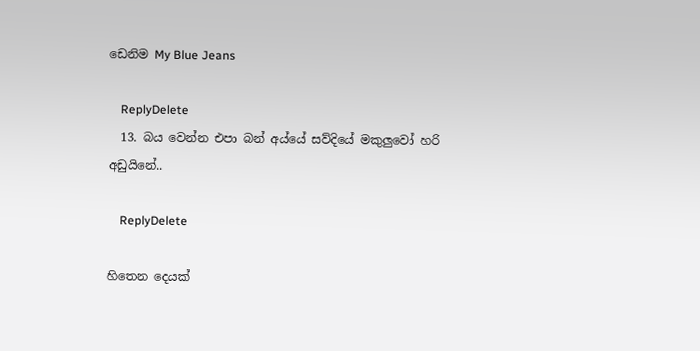ඩෙනිම My Blue Jeans

    ReplyDelete
  13. බය වෙන්න එපා බන් අය්යේ සව්දියේ මකුලුවෝ හරි අඩුයිනේ..

    ReplyDelete

හිතෙන දෙයක්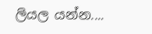ලියල යන්න....